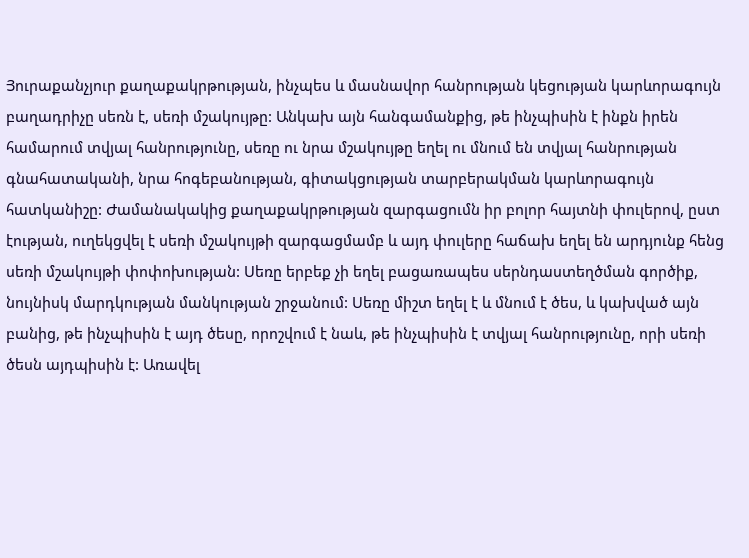Յուրաքանչյուր քաղաքակրթության, ինչպես և մասնավոր հանրության կեցության կարևորագույն բաղադրիչը սեռն է, սեռի մշակույթը: Անկախ այն հանգամանքից, թե ինչպիսին է ինքն իրեն համարում տվյալ հանրությունը, սեռը ու նրա մշակույթը եղել ու մնում են տվյալ հանրության գնահատականի, նրա հոգեբանության, գիտակցության տարբերակման կարևորագույն հատկանիշը: Ժամանակակից քաղաքակրթության զարգացումն իր բոլոր հայտնի փուլերով, ըստ էության, ուղեկցվել է սեռի մշակույթի զարգացմամբ և այդ փուլերը հաճախ եղել են արդյունք հենց սեռի մշակույթի փոփոխության: Սեռը երբեք չի եղել բացառապես սերնդաստեղծման գործիք, նույնիսկ մարդկության մանկության շրջանում: Սեռը միշտ եղել է և մնում է ծես, և կախված այն բանից, թե ինչպիսին է այդ ծեսը, որոշվում է նաև, թե ինչպիսին է տվյալ հանրությունը, որի սեռի ծեսն այդպիսին է: Առավել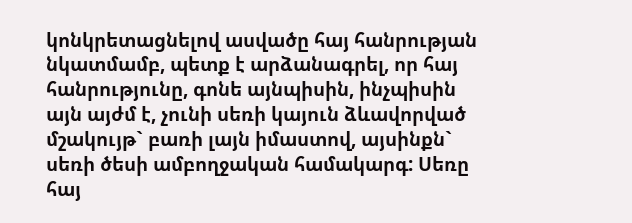կոնկրետացնելով ասվածը հայ հանրության նկատմամբ, պետք է արձանագրել, որ հայ հանրությունը, գոնե այնպիսին, ինչպիսին այն այժմ է, չունի սեռի կայուն ձևավորված մշակույթ` բառի լայն իմաստով, այսինքն` սեռի ծեսի ամբողջական համակարգ: Սեռը հայ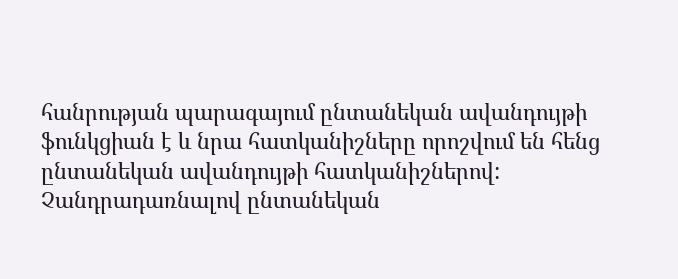հանրության պարագայում ընտանեկան ավանդույթի ֆունկցիան է և նրա հատկանիշները որոշվում են հենց ընտանեկան ավանդույթի հատկանիշներով: Չանդրադառնալով ընտանեկան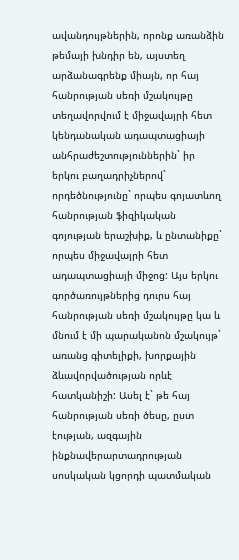ավանդույթներին, որոնք առանձին թեմայի խնդիր են, այստեղ արձանագրենք միայն, որ հայ հանրության սեռի մշակույթը տեղավորվում է միջավայրի հետ կենդանական ադապտացիայի անհրաժեշտություններին` իր երկու բաղադրիչներով` որդեծնությունը` որպես գոյատևող հանրության ֆիզիկական գոյության երաշխիք, և ընտանիքը` որպես միջավայրի հետ ադապտացիայի միջոց: Այս երկու գործառույթներից դուրս հայ հանրության սեռի մշակույթը կա և մնում է մի պարականոն մշակույթ` առանց գիտելիքի, խորքային ձևավորվածության որևէ հատկանիշի: Ասել է` թե հայ հանրության սեռի ծեսը, ըստ էության, ազգային ինքնավերարտադրության սոսկական կցորդի պատմական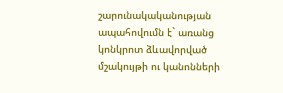շարունակականության ապահովումն է` առանց կոնկրոտ ձևավորված մշակույթի ու կանոնների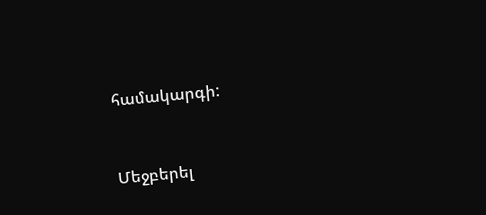համակարգի:


Մեջբերել